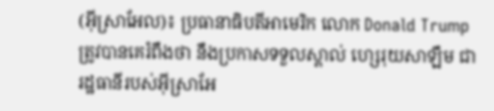(អ៊ីស្រាអែល)៖ ប្រធានាធិបតីអាមេរិក លោក Donald Trump ត្រូវបានគេរំពឹងថា នឹងប្រកាសទទួលស្គាល់ ហ្សេរុយសាឡឹម ជារដ្ឋធានីរបស់អ៊ីស្រាអែ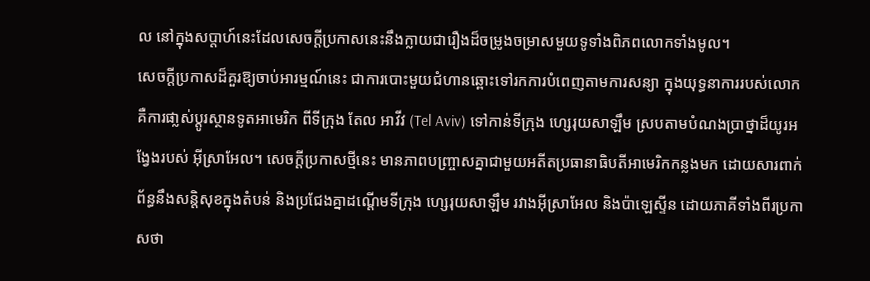ល នៅក្នុងសប្តាហ៍នេះដែលសេចក្តីប្រកាសនេះនឹងក្លាយជារឿងដ៏ចម្រូងចម្រាសមួយទូទាំងពិភពលោកទាំងមូល។
សេចក្តីប្រកាសដ៏គួរឱ្យចាប់អារម្មណ៍នេះ ជាការបោះមួយជំហានឆ្ពោះទៅរកការបំពេញតាមការសន្យា ក្នុងយុទ្ធនាការរបស់លោក គឺការផា្លស់ប្តូរស្ថានទូតអាមេរិក ពីទីក្រុង តែល អាវីវ (Tel Aviv) ទៅកាន់ទីក្រុង ហ្សេរុយសាឡឹម ស្របតាមបំណងប្រាថ្នាដ៏យូរអង្វែងរបស់ អ៊ីស្រាអែល។ សេចក្តីប្រកាសថ្មីនេះ មានភាពបញ្ច្រាសគ្នាជាមួយអតីតប្រធានាធិបតីអាមេរិកកន្លងមក ដោយសារពាក់ព័ន្ធនឹងសន្តិសុខក្នុងតំបន់ និងប្រជែងគ្នាដណ្តើមទីក្រុង ហ្សេរុយសាឡឹម រវាងអ៊ីស្រាអែល និងប៉ាឡេស្ទីន ដោយភាគីទាំងពីរប្រកាសថា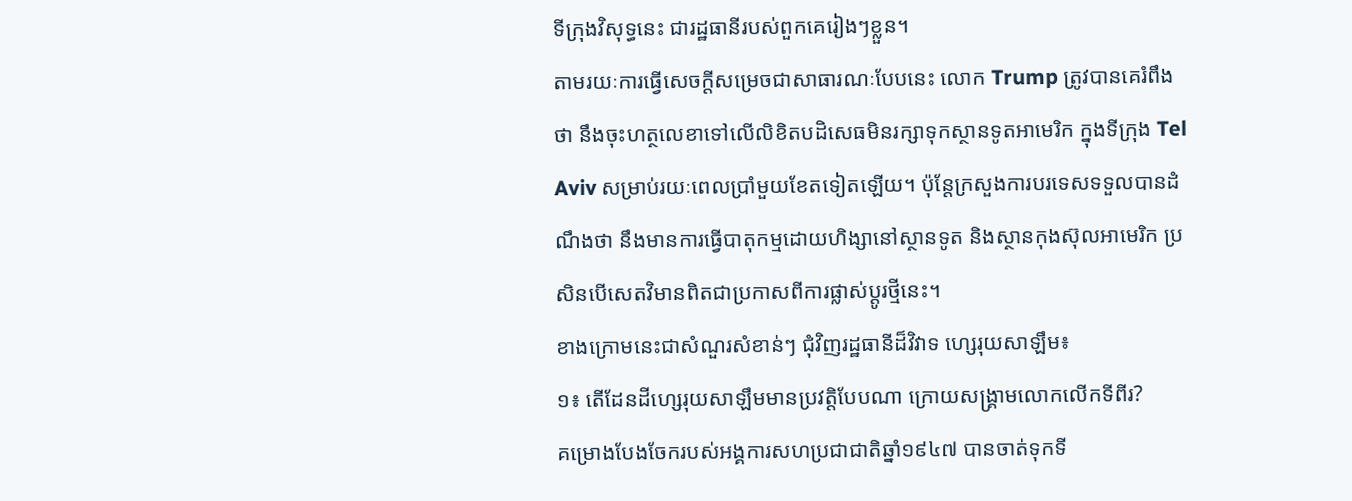ទីក្រុងវិសុទ្ធនេះ ជារដ្ឋធានីរបស់ពួកគេរៀងៗខ្លួន។
តាមរយៈការធ្វើសេចក្តីសម្រេចជាសាធារណៈបែបនេះ លោក Trump ត្រូវបានគេរំពឹងថា នឹងចុះហត្ថលេខាទៅលើលិខិតបដិសេធមិនរក្សាទុកស្ថានទូតអាមេរិក ក្នុងទីក្រុង Tel Aviv សម្រាប់រយៈពេលប្រាំមួយខែតទៀតឡើយ។ ប៉ុន្តែក្រសួងការបរទេសទទួលបានដំណឹងថា នឹងមានការធ្វើបាតុកម្មដោយហិង្សានៅស្ថានទូត និងស្ថានកុងស៊ុលអាមេរិក ប្រសិនបើសេតវិមានពិតជាប្រកាសពីការផ្លាស់ប្តូរថ្មីនេះ។
ខាងក្រោមនេះជាសំណួរសំខាន់ៗ ជុំវិញរដ្ឋធានីដ៏វិវាទ ហ្សេរុយសាឡឹម៖
១៖ តើដែនដីហ្សេរុយសាឡឹមមានប្រវត្តិបែបណា ក្រោយសង្គ្រាមលោកលើកទីពីរ?
គម្រោងបែងចែករបស់អង្គការសហប្រជាជាតិឆ្នាំ១៩៤៧ បានចាត់ទុកទី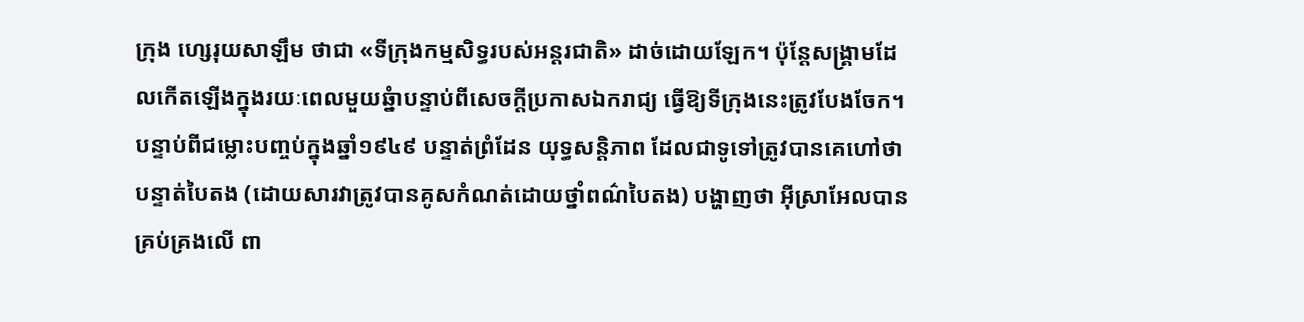ក្រុង ហ្សេរុយសាឡឹម ថាជា «ទីក្រុងកម្មសិទ្ធរបស់អន្តរជាតិ» ដាច់ដោយឡែក។ ប៉ុន្តែសង្គ្រាមដែលកើតឡើងក្នុងរយៈពេលមួយឆ្នំាបន្ទាប់ពីសេចក្តីប្រកាសឯករាជ្យ ធ្វើឱ្យទីក្រុងនេះត្រូវបែងចែក។ បន្ទាប់ពីជម្លោះបញ្ចប់ក្នុងឆ្នាំ១៩៤៩ បន្ទាត់ព្រំដែន យុទ្ធសន្តិភាព ដែលជាទូទៅត្រូវបានគេហៅថាបន្ទាត់បៃតង (ដោយសារវាត្រូវបានគូសកំណត់ដោយថ្នាំពណ៌បៃតង) បង្ហាញថា អ៊ីស្រាអែលបានគ្រប់គ្រងលើ ពា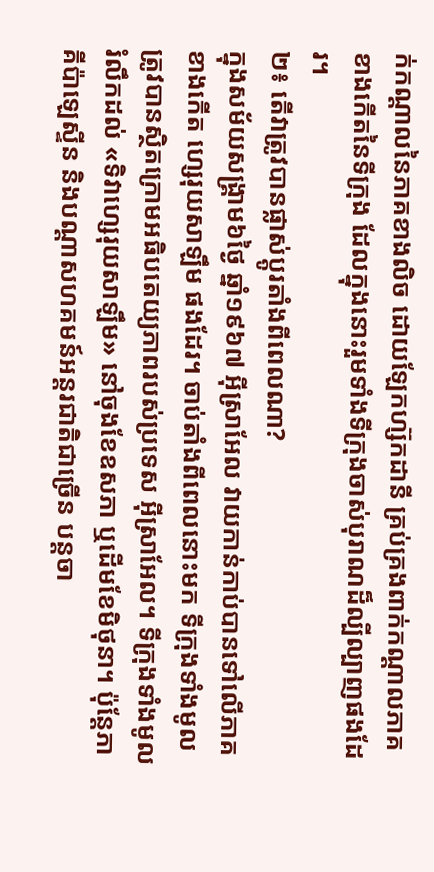ក់កណ្តាលនៃភាគខាងលិច ដោយឡែកហ្ស៊កដានី គ្រប់គ្រងពាក់កណ្តាលភាគខាងកើតនៃទីក្រុង ដែលក្នុងនោះរួមទាំងទីក្រុងចាស់បុរាណដ៏ល្បីល្បាញផងដែរ។
២៖ តើវាត្រូវបានផ្លាស់ប្តូរតាំងពីពេលណា?
ក្នុងសម័យសង្គ្រាម៦ថ្ងៃ ឆ្នាំ១៩៦៧ អ៊ីស្រាអែល វាយកាន់កាប់បានទៅលើភាគខាងកើត ហ្សេរុយសាឡឹម ផងដែរ។ ចាប់តាំងពីពេលនោះមក ទីក្រុងទាំងមូល ត្រូវបានស្ថិតក្រោមអធិបតេយ្យភាពរបស់ប្រទេស អ៊ីស្រាអែល។ ទីក្រុងទាំងមូលរំលឹកដល់ «ទិវាហ្សេរុយសាឡឹម» នៅចុងខែឧសភា ឬដើមខែមិថុនា។ ប៉ុន្តែភាគីប៉ាឡេស្ទីន និងបណ្តាសហគមន៍អន្តរជាតិជាច្រើន បន្តចា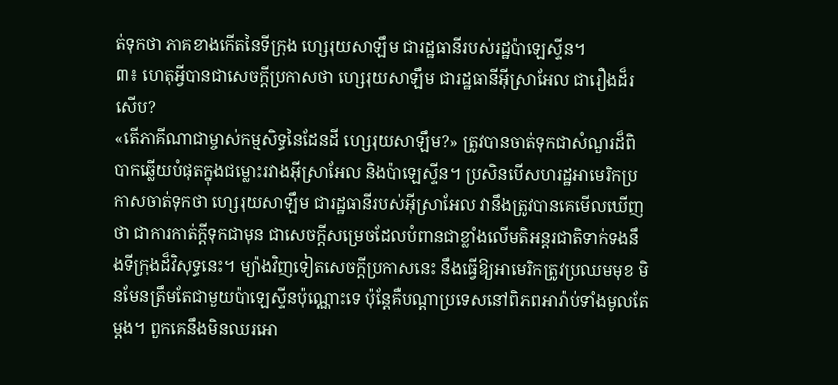ត់ទុកថា ភាគខាងកើតនៃទីក្រុង ហ្សេរុយសាឡឹម ជារដ្ឋធានីរបស់រដ្ឋប៉ាឡេស្ទីន។
៣៖ ហេតុអ្វីបានជាសេចក្តីប្រកាសថា ហ្សេរុយសាឡឹម ជារដ្ឋធានីអ៊ីស្រាអែល ជារឿងដ៏រសើប?
«តើភាគីណាជាម្ចាស់កម្មសិទ្ធនៃដែនដី ហ្សេរុយសាឡឹម?» ត្រូវបានចាត់ទុកជាសំណួរដ៏ពិបាកឆ្លើយបំផុតក្នុងជម្លោះរវាងអ៊ីស្រាអែល និងប៉ាឡេស្ទីន។ ប្រសិនបើសហរដ្ឋអាមេរិកប្រកាសចាត់ទុកថា ហ្សេរុយសាឡឹម ជារដ្ឋធានីរបស់អ៊ីស្រាអែល វានឹងត្រូវបានគេមើលឃើញថា ជាការកាត់ក្តីទុកជាមុន ជាសេចក្តីសម្រេចដែលបំពានជាខ្លាំងលើមតិអន្តរជាតិទាក់ទងនឹងទីក្រុងដ៏វិសុទ្ធនេះ។ ម្យ៉ាងវិញទៀតសេចក្តីប្រកាសនេះ នឹងធ្វើឱ្យអាមេរិកត្រូវប្រឈមមុខ មិនមែនត្រឹមតែជាមួយប៉ាឡេស្ទីនប៉ុណ្ណោះទេ ប៉ុន្តែគឺបណ្តាប្រទេសនៅពិភពអារ៉ាប់ទាំងមូលតែម្តង។ ពួកគេនឹងមិនឈរអោ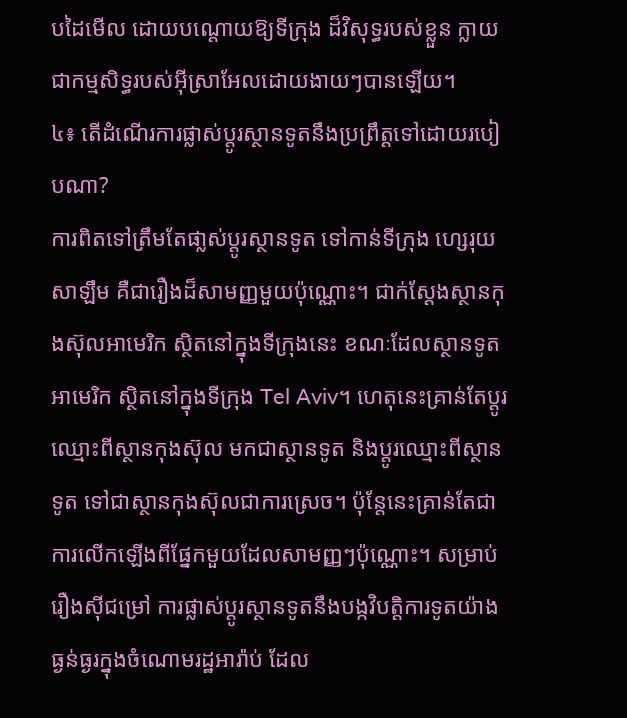បដៃមើល ដោយបណ្តោយឱ្យទីក្រុង ដ៏វិសុទ្ធរបស់ខ្លួន ក្លាយជាកម្មសិទ្ធរបស់អ៊ីស្រាអែលដោយងាយៗបានឡើយ។
៤៖ តើដំណើរការផ្លាស់ប្តូរស្ថានទូតនឹងប្រព្រឹត្តទៅដោយរបៀបណា?
ការពិតទៅត្រឹមតែផា្លស់ប្តូរស្ថានទូត ទៅកាន់ទីក្រុង ហ្សេរុយសាឡឹម គឺជារឿងដ៏សាមញ្ញមួយប៉ុណ្ណោះ។ ជាក់ស្តែងស្ថានកុងស៊ុលអាមេរិក ស្ថិតនៅក្នុងទីក្រុងនេះ ខណៈដែលស្ថានទូតអាមេរិក ស្ថិតនៅក្នុងទីក្រុង Tel Aviv។ ហេតុនេះគ្រាន់តែប្តូរឈ្មោះពីស្ថានកុងស៊ុល មកជាស្ថានទូត និងប្តូរឈ្មោះពីស្ថានទូត ទៅជាស្ថានកុងស៊ុលជាការស្រេច។ ប៉ុន្តែនេះគ្រាន់តែជាការលើកឡើងពីផ្នែកមួយដែលសាមញ្ញៗប៉ុណ្ណោះ។ សម្រាប់រឿងស៊ីជម្រៅ ការផ្លាស់ប្តូរស្ថានទូតនឹងបង្កវិបត្តិការទូតយ៉ាងធ្ងន់ធ្ងរក្នុងចំណោមរដ្ឋអារ៉ាប់ ដែល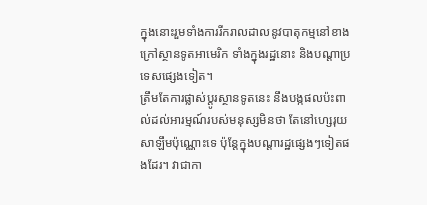ក្នុងនោះរួមទាំងការរីករាលដាលនូវបាតុកម្មនៅខាងក្រៅស្ថានទូតអាមេរិក ទាំងក្នុងរដ្ឋនោះ និងបណ្តាប្រទេសផ្សេងទៀត។
ត្រឹមតែការផ្លាស់ប្តូរស្ថានទូតនេះ នឹងបង្កផលប៉ះពាល់ដល់អារម្មណ៍របស់មនុស្សមិនថា តែនៅហ្សេរុយសាឡឹមប៉ុណ្ណោះទេ ប៉ុន្តែក្នុងបណ្តារដ្ឋផ្សេងៗទៀតផងដែរ។ វាជាកា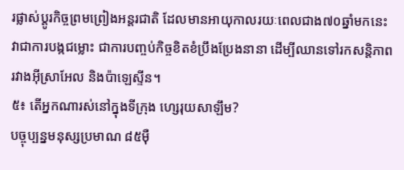រផ្លាស់ប្តូរកិច្ចព្រមព្រៀងអន្តរជាតិ ដែលមានអាយុកាលរយៈពេលជាង៧០ឆ្នាំមកនេះ វាជាការបង្កជម្លោះ ជាការបញ្ចប់កិច្ចខិតខំប្រឹងប្រែងនានា ដើម្បីឈានទៅរកសន្តិភាពរវាងអ៊ីស្រាអែល និងប៉ាឡេស្ទីន។
៥៖ តើអ្នកណារស់នៅក្នុងទីក្រុង ហ្សេរុយសាឡឹម?
បច្ចុប្បន្នមនុស្សប្រមាណ ៨៥ម៉ឺ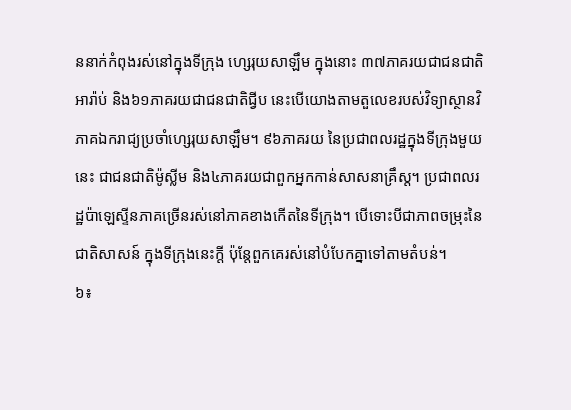ននាក់កំពុងរស់នៅក្នុងទីក្រុង ហ្សេរុយសាឡឹម ក្នុងនោះ ៣៧ភាគរយជាជនជាតិអារ៉ាប់ និង៦១ភាគរយជាជនជាតិជ្វីប នេះបើយោងតាមតួលេខរបស់វិទ្យាស្ថានវិភាគឯករាជ្យប្រចាំហ្សេរុយសាឡឹម។ ៩៦ភាគរយ នៃប្រជាពលរដ្ឋក្នុងទីក្រុងមួយនេះ ជាជនជាតិម៉ូស្លីម និង៤ភាគរយជាពួកអ្នកកាន់សាសនាគ្រឹស្ត។ ប្រជាពលរដ្ឋប៉ាឡេស្ទីនភាគច្រើនរស់នៅភាគខាងកើតនៃទីក្រុង។ បើទោះបីជាភាពចម្រុះនៃជាតិសាសន៍ ក្នុងទីក្រុងនេះក្តី ប៉ុន្តែពួកគេរស់នៅបំបែកគ្នាទៅតាមតំបន់។
៦៖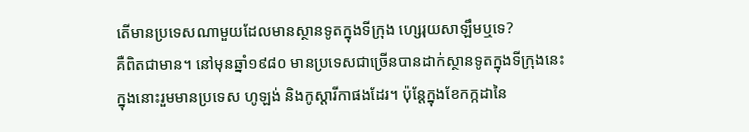តើមានប្រទេសណាមួយដែលមានស្ថានទូតក្នុងទីក្រុង ហ្សេរុយសាឡឹមឬទេ?
គឺពិតជាមាន។ នៅមុនឆ្នាំ១៩៨០ មានប្រទេសជាច្រើនបានដាក់ស្ថានទូតក្នុងទីក្រុងនេះ ក្នុងនោះរួមមានប្រទេស ហូឡង់ និងកូស្តារីកាផងដែរ។ ប៉ុន្តែក្នុងខែកក្កដានៃ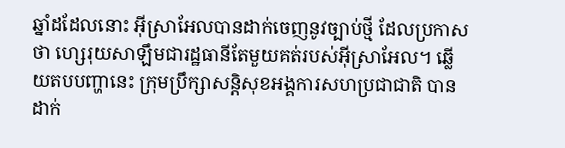ឆ្នាំដដែលនោះ អ៊ីស្រាអែលបានដាក់ចេញនូវច្បាប់ថ្មី ដែលប្រកាសថា ហ្សេរុយសាឡឹមជារដ្ឋធានីតែមួយគត់របស់អ៊ីស្រាអែល។ ឆ្លើយតបបញ្ហានេះ ក្រុមប្រឹក្សាសន្តិសុខអង្គការសហប្រជាជាតិ បានដាក់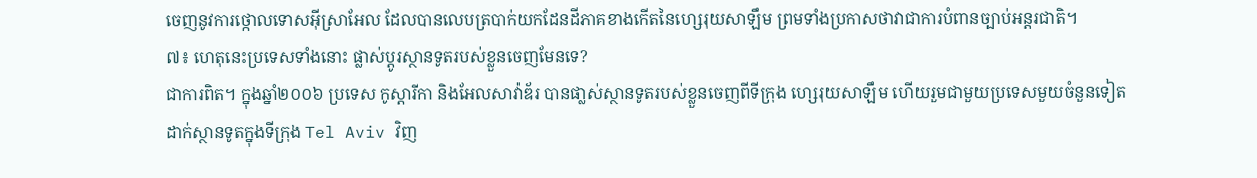ចេញនូវការថ្កោលទោសអ៊ីស្រាអែល ដែលបានលេបត្របាក់យកដែនដីភាគខាងកើតនៃហ្សេរុយសាឡឹម ព្រមទាំងប្រកាសថាវាជាការបំពានច្បាប់អន្តរជាតិ។
៧៖ ហេតុនេះប្រទេសទាំងនោះ ផ្លាស់ប្តូរស្ថានទូតរបស់ខ្លួនចេញមែនទេ?
ជាការពិត។ ក្នុងឆ្នាំ២០០៦ ប្រទេស កូស្តារីកា និងអែលសាវ៉ាឌ័រ បានផា្លស់ស្ថានទូតរបស់ខ្លួនចេញពីទីក្រុង ហ្សេរុយសាឡឹម ហើយរួមជាមួយប្រទេសមួយចំនួនទៀត ដាក់ស្ថានទូតក្នុងទីក្រុង Tel Aviv វិញ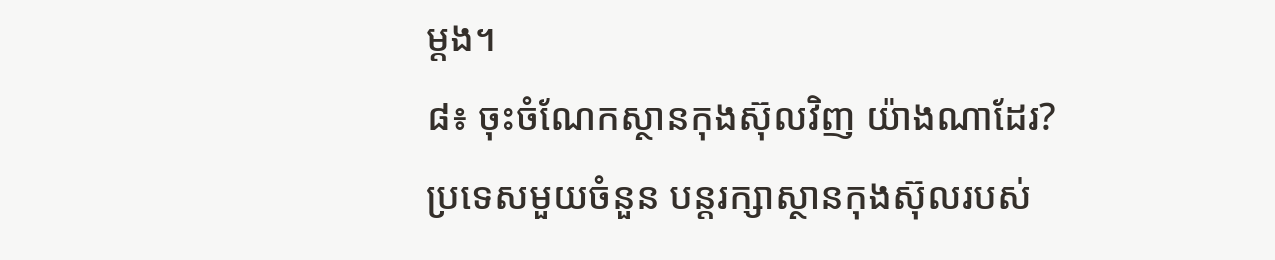ម្តង។
៨៖ ចុះចំណែកស្ថានកុងស៊ុលវិញ យ៉ាងណាដែរ?
ប្រទេសមួយចំនួន បន្តរក្សាស្ថានកុងស៊ុលរបស់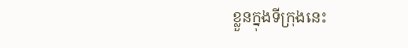ខ្លួនក្នុងទីក្រុងនេះ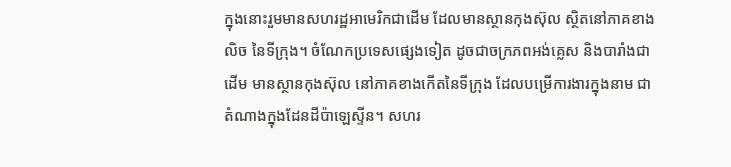ក្នុងនោះរួមមានសហរដ្ឋអាមេរិកជាដើម ដែលមានស្ថានកុងស៊ុល ស្ថិតនៅភាគខាងលិច នៃទីក្រុង។ ចំណែកប្រទេសផ្សេងទៀត ដូចជាចក្រភពអង់គ្លេស និងបារាំងជាដើម មានស្ថានកុងស៊ុល នៅភាគខាងកើតនៃទីក្រុង ដែលបម្រើការងារក្នុងនាម ជាតំណាងក្នុងដែនដីប៉ាឡេស្ទីន។ សហរ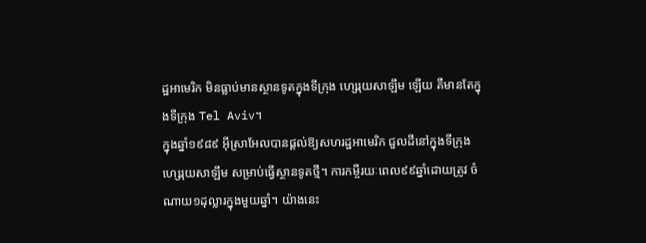ដ្ឋអាមេរិក មិនធ្លាប់មានស្ថានទូតក្នុងទីក្រុង ហ្សេរុយសាឡឹម ឡើយ គឺមានតែក្នុងទីក្រុង Tel Aviv។
ក្នុងឆ្នាំ១៩៨៩ អ៊ីស្រាអែលបានផ្តល់ឱ្យសហរដ្ឋអាមេរិក ជួលដីនៅក្នុងទីក្រុង ហ្សេរុយសាឡឹម សម្រាប់ធ្វើស្ថានទូតថ្មី។ ការកម្ចីរយៈពេល៩៩ឆ្នាំដោយត្រូវ ចំណាយ១ដុល្លារក្នុងមួយឆ្នាំ។ យ៉ាងនេះ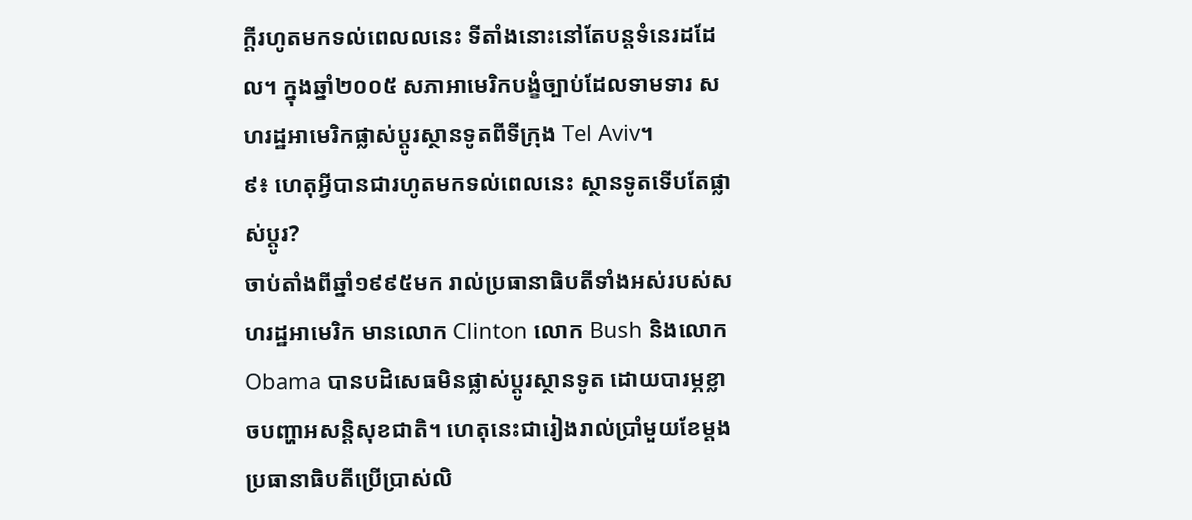ក្តីរហូតមកទល់ពេលលនេះ ទីតាំងនោះនៅតែបន្តទំនេរដដែល។ ក្នុងឆ្នាំ២០០៥ សភាអាមេរិកបង្ខំច្បាប់ដែលទាមទារ សហរដ្ឋអាមេរិកផ្លាស់ប្តូរស្ថានទូតពីទីក្រុង Tel Aviv។
៩៖ ហេតុអ្វីបានជារហូតមកទល់ពេលនេះ ស្ថានទូតទើបតែផ្លាស់ប្តូរ?
ចាប់តាំងពីឆ្នាំ១៩៩៥មក រាល់ប្រធានាធិបតីទាំងអស់របស់សហរដ្ឋអាមេរិក មានលោក Clinton លោក Bush និងលោក Obama បានបដិសេធមិនផ្លាស់ប្តូរស្ថានទូត ដោយបារម្ភខ្លាចបញ្ហាអសន្តិសុខជាតិ។ ហេតុនេះជារៀងរាល់ប្រាំមួយខែម្តង ប្រធានាធិបតីប្រើប្រាស់លិ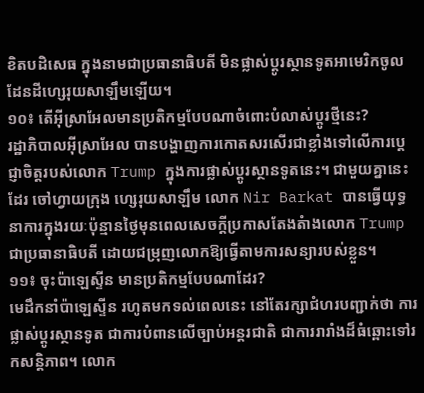ខិតបដិសេធ ក្នុងនាមជាប្រធានាធិបតី មិនផ្លាស់ប្តូរស្ថានទូតអាមេរិកចូលដែនដីហ្សេរុយសាឡឹមឡើយ។
១០៖ តើអ៊ីស្រាអែលមានប្រតិកម្មបែបណាចំពោះបំលាស់ប្តូរថ្មីនេះ?
រដ្ឋាភិបាលអ៊ីស្រាអែល បានបង្ហាញការកោតសរសើរជាខ្លាំងទៅលើការប្តេជ្ញាចិត្តរបស់លោក Trump ក្នុងការផ្លាស់ប្តូរស្ថានទូតនេះ។ ជាមួយគ្នានេះដែរ ចៅហ្វាយក្រុង ហ្សេរុយសាឡឹម លោក Nir Barkat បានធ្វើយុទ្ធនាការក្នុងរយៈប៉ុន្មានថ្ងៃមុនពេលសេចក្តីប្រកាសតែងតំាងលោក Trump ជាប្រធានាធិបតី ដោយជម្រុញលោកឱ្យធ្វើតាមការសន្យារបស់ខ្លួន។
១១៖ ចុះប៉ាឡេស្ទីន មានប្រតិកម្មបែបណាដែរ?
មេដឹកនាំប៉ាឡេស្ទីន រហូតមកទល់ពេលនេះ នៅតែរក្សាជំហរបញ្ជាក់ថា ការផ្លាស់ប្តូរស្ថានទូត ជាការបំពានលើច្បាប់អន្តរជាតិ ជាការរារាំងដ៏ធំឆ្ពោះទៅរកសន្តិភាព។ លោក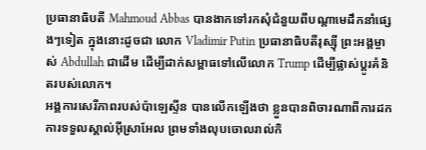ប្រធានាធិបតី Mahmoud Abbas បានងាកទៅរកសុំជំនួយពីបណ្តាមេដឹកនាំផ្សេងៗទៀត ក្នុងនោះដូចជា លោក Vladimir Putin ប្រធានាធិបតីរុស្ស៊ី ព្រះអង្គម្ចាស់ Abdullah ជាដើម ដើម្បីដាក់សម្ពាធទៅលើលោក Trump ដើម្បីផ្លាស់ប្តូរគំនិតរបស់លោក។
អង្គការសេរីភាពរបស់ប៉ាឡេស្ទីន បានលើកឡើងថា ខ្លួនបានពិចារណាពីការដកការទទួលស្គាល់អ៊ីស្រាអែល ព្រមទាំងលុបចោលរាល់កិ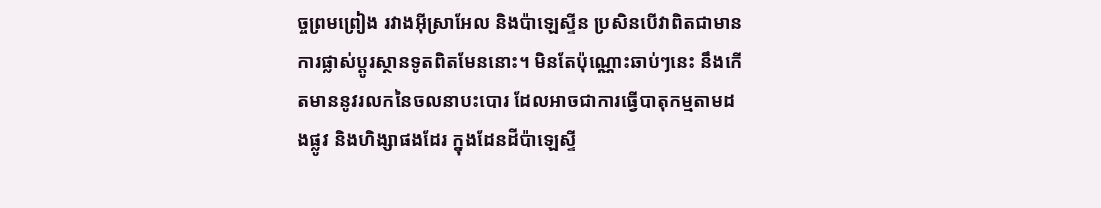ច្ចព្រមព្រៀង រវាងអ៊ីស្រាអែល និងប៉ាឡេស្ទីន ប្រសិនបើវាពិតជាមានការផ្លាស់ប្តូរស្ថានទូតពិតមែននោះ។ មិនតែប៉ុណ្ណោះឆាប់ៗនេះ នឹងកើតមាននូវរលកនៃចលនាបះបោរ ដែលអាចជាការធ្វើបាតុកម្មតាមដងផ្លូវ និងហិង្សាផងដែរ ក្នុងដែនដីប៉ាឡេស្ទី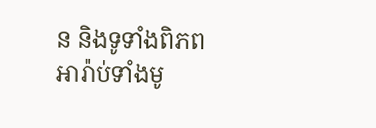ន និងទូទាំងពិភពអារ៉ាប់ទាំងមូ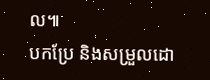ល៕
បកប្រែ និងសម្រួលដោ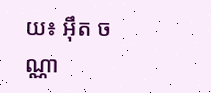យ៖ អ៊ឹត ចណ្ណា